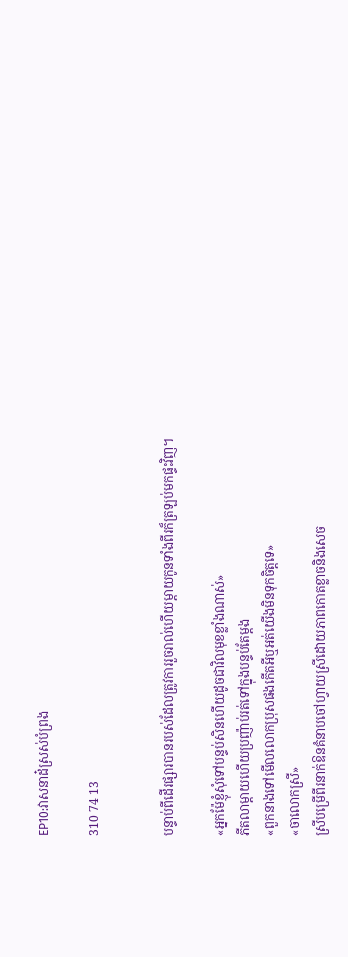EP10:វាសនាដ៎ស្រស់បំព្រង

310 74 13


បន្ទាប់ពីដើរផ្សារបានរបស់ដែលត្រូវការរួចរាល់ហើយម្តាយកូនទាំងពីរក៏ត្រឡប់មកផ្ទះវិញ។

«អ្នកម៉ែខ្ញុំសុំទៅបន្ទប់សិនហើយដូចជាវិលមុខខ្លាំងណាស់»
ភីតលាម្តាយហើយប្រញ៉ាប់រត់ទៅក្នុងបន្ទប់តែម្តង
«ពួកនាងទៅមើលលោកប្រុសផងកើតអីឬអត់យើងមិនទុកចិត្តទេ»
«ចាលោកស្រី»
ស្រីបម្រើពីរនាក់ឱនគំនាបចៅហ្វាយស្រីដោយភាពកោតខ្លាចនិងសេច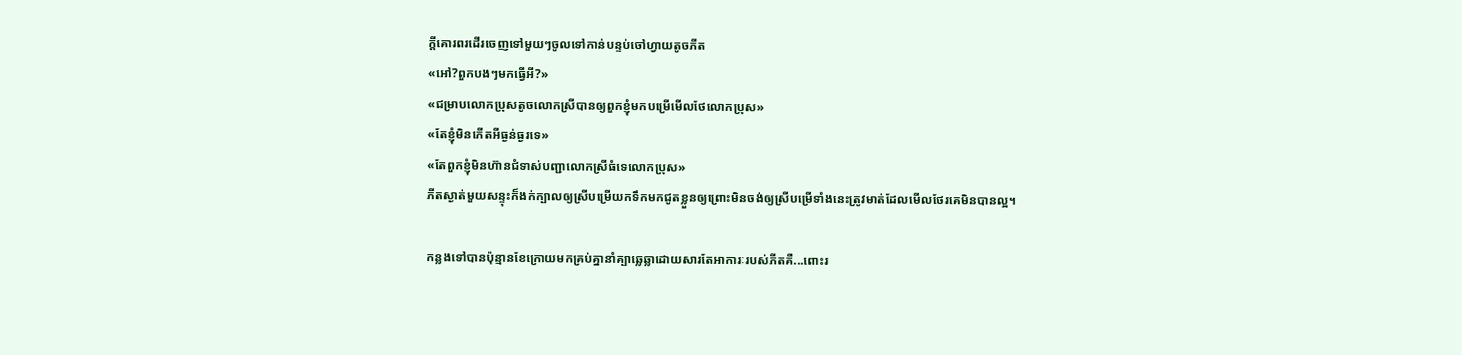ក្តីគោរពរដើរចេញទៅមួយៗចូលទៅកាន់បន្ទប់ចៅហ្វាយតូចភីត
«អៅ?ពួកបងៗមកធ្វើអី?»
«ជម្រាបលោកប្រុសតូចលោកស្រីបានឲ្យពួកខ្ញុំមកបម្រើមើលថែលោកប្រុស»
«តែខ្ញុំមិនកើតអីធ្ងន់ធ្ងរទេ»
«តែពួកខ្ញុំមិនហ៊ានជំទាស់បញ្ជាលោកស្រីធំទេលោកប្រុស»
ភីតស្ងាត់មួយសន្ទុះក៏ងក់ក្បាលឲ្យស្រីបម្រើយកទឹកមកជូតខ្លួនឲ្យព្រោះមិនចង់ឲ្យស្រីបម្រើទាំងនេះត្រូវមាត់ដែលមើលថែរគេមិនបានល្អ។

កន្លងទៅបានប៉ុន្មានខែក្រោយមកគ្រប់គ្នានាំគ្បាឆ្លេឆ្លាដោយសារតែអាការៈរបស់ភីតគឺ...ពោះរ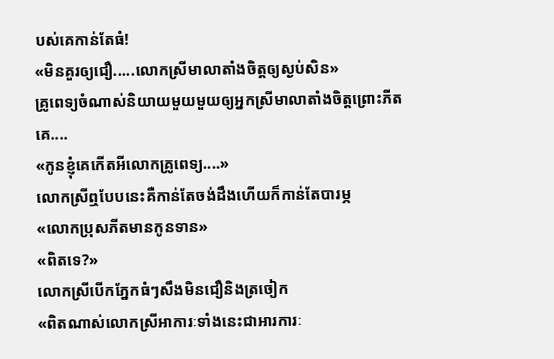បស់គេកាន់តែធំ!
«មិនគួរឲ្យជឿ.....លោកស្រីមាលាតាំងចិត្តឲ្យស្ងប់សិន»
គ្រូពេទ្យចំណាស់និយាយមួយមួយឲ្យអ្នកស្រីមាលាតាំងចិត្តព្រោះភីតគេ....
«កូនខ្ញុំគេកើតអីលោកគ្រូពេទ្យ....»
លោកស្រីឮបែបនេះគឺកាន់តែចង់ដឹងហើយក៏កាន់តែបារម្ភ
«លោកប្រុសភីតមានកូនទាន»
«ពិតទេ?»
លោកស្រីបើកភ្នែកធំៗសឹងមិនជឿនិងត្រចៀក
«ពិតណាស់លោកស្រីអាការៈទាំងនេះជាអារការៈ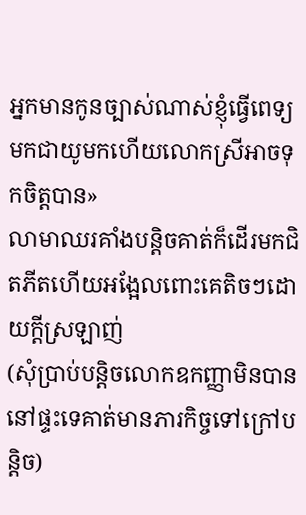អ្នកមានកូនច្បាស់ណាស់ខ្ញុំធ្វើពេទ្យមកជាយូមកហើយលោកស្រីអាចទុកចិត្តបាន»
លាមាឈរគាំងបន្តិចគាត់ក៏ដើរមកជិតភីតហើយអង្អែលពោះគេតិចៗដោយក្តីស្រឡាញ់
(សុំប្រាប់បន្តិចលោកឧកញ្ញាមិនបាននៅផ្ទះទេគាត់មានភារកិច្ចទៅក្រៅបន្តិច)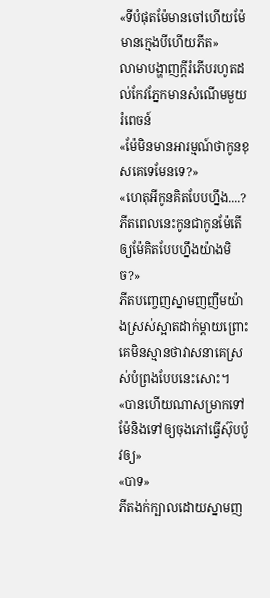«ទីបំផុតម៉ែមានចៅហើយម៉ែមានក្មេងបីហើយភីត»
លាមាបង្ហាញក្តីរំភើបរហូតដល់កែវភ្នែកមានសំណើមមួយរំពេចន៍
«ម៉ែមិនមានអារម្មណ៍ថាកូនខុសគេទេមែនទេ?»
«ហេតុអីកូនគិតបែបហ្នឹង....?ភីតពេលនេះកូនជាកូនម៉ែតើឲ្យម៉ែគិតបែបហ្នឹងយ៉ាងមិច?»
ភីតបញ្ចេញស្នាមញញឹមយ៉ាងស្រស់ស្អាតដាក់ម្តាយព្រោះគេមិនស្មានថាវាសនាគេស្រស់បំព្រងបែបនេះសោះ។
«បានហើយណាសម្រាកទៅម៉ែនិងទៅឲ្យចុងភៅធ្វើស៊ុបប៉ូវឲ្យ»
«បាទ»
ភីតងក់ក្បាលដោយស្នាមញ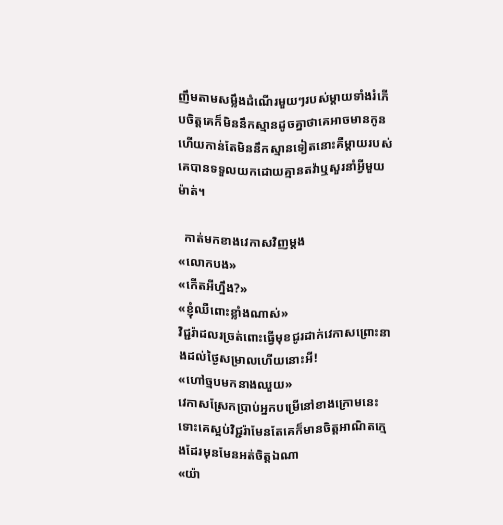ញឹមតាមសម្លឹងដំណើរមួយៗរបស់ម្តាយទាំងរំភើបចិត្តគេក៏មិននឹកស្មានដូចគ្នាថាគេអាចមានកូនហើយកាន់តែមិននឹកស្មានទៀតនោះគឺម្តាយរបស់គេបានទទួលយកដោយគ្មានតវ៉ាឬសួរនាំអ្វីមួយម៉ាត់។

  កាត់មកខាងវេកាសវិញម្តង
«លោកបង»
«កើតអីហ្នឹង?»
«ខ្ញុំឈឺពោះខ្លាំងណាស់»
វិជ្ជរ៉ាដលរច្រត់ពោះធ្វើមុខជូរដាក់វេកាសព្រោះនាងដល់ថ្ងៃសម្រាលហើយនោះអី!
«ហៅច្មបមកនាងឈួយ»
វេកាសស្រែកប្រាប់អ្នកបម្រើនៅខាងក្រោមនេះទោះគេស្អប់វិជ្ជរ៉ាមែនតែគេក៏មានចិត្តអាណិតក្មេងដែរមុនមែនអត់ចិត្តឯណា
«យ៉ា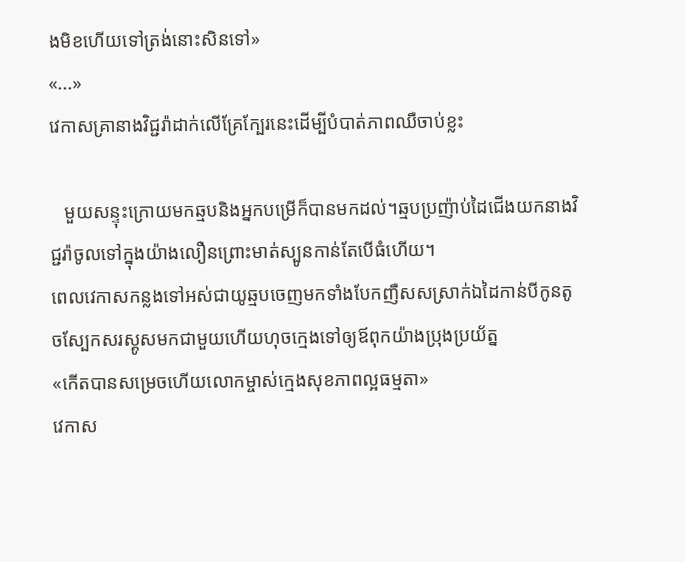ងមិខហើយទៅត្រង់នោះសិនទៅ»
«...»
វេកាសគ្រានាងវិជ្ជរ៉ាដាក់លើគ្រែក្បែរនេះដើម្បីបំបាត់ភាពឈឺចាប់ខ្លះ

   មួយសន្ទុះក្រោយមកឆ្មបនិងអ្នកបម្រើក៏បានមកដល់។ឆ្មបប្រញ៉ាប់ដៃជើងយកនាងវិជ្ជរ៉ាចូលទៅក្នុងយ៉ាងលឿនព្រោះមាត់ស្បូនកាន់តែបើធំហើយ។
ពេលវេកាសកន្លងទៅអស់ជាយូឆ្មបចេញមកទាំងបែកញឺសសស្រាក់ឯដៃកាន់បីកូនតូចស្បែកសរស្គូសមកជាមួយហើយហុចក្មេងទៅឲ្យឪពុកយ៉ាងប្រុងប្រយ័ត្ន
«កើតបានសម្រេចហើយលោកម្ចាស់ក្មេងសុខភាពល្អធម្មតា»
វេកាស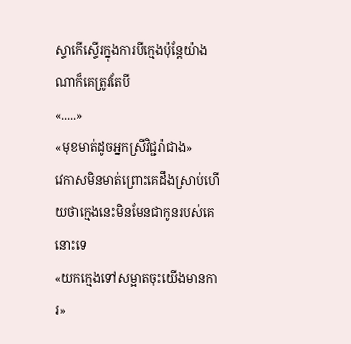ស្ទាកើស្ទើរក្នុងការបីក្មេងប៉ុន្តែយ៉ាងណាក៏គេត្រូវតែបី
«.....»
«មុខមាត់ដូចអ្នកស្រីវិជ្ជរ៉ាជាង»
វេកាសមិនមាត់ព្រោះគេដឹងស្រាប់ហើយថាក្មេងនេះមិនមែនជាកូនរបស់គេនោះទេ
«យកក្មេងទៅសម្អាតចុះយើងមានការ»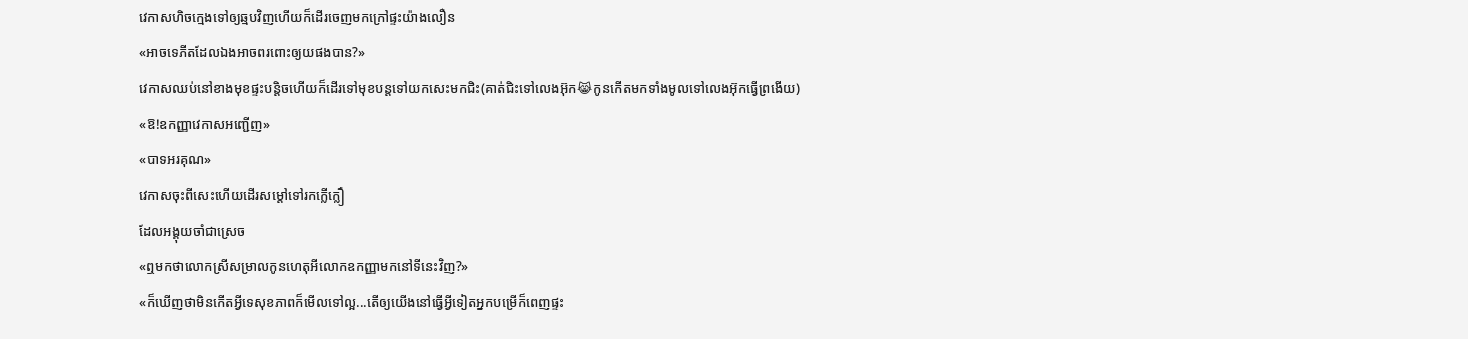វេកាសហិចក្មេងទៅឲ្យឆ្មបវិញហើយក៏ដើរចេញមកក្រៅផ្ទះយ៉ាងលឿន
«អាចទេភីតដែលឯងអាចពរពោះឲ្យយផងបាន?»
វេកាសឈប់នៅខាងមុខផ្ទះបន្តិចហើយក៏ដើរទៅមុខបន្តទៅយកសេះមកជិះ(គាត់ជិះទៅលេងអ៊ុក😹កូនកើតមកទាំងមូលទៅលេងអ៊ុកធ្វើព្រងើយ)
«ឱ!ឧកញ្ញាវេកាសអញ្ជើញ»
«បាទអរគុណ»
វេកាសចុះពីសេះហើយដើរសម្តៅទៅរកក្លើក្លឿ
ដែលអង្គុយចាំជាស្រេច
«ឮមកថាលោកស្រីសម្រាលកូនហេតុអីលោកឧកញ្ញាមកនៅទីនេះវិញ?»
«ក៏ឃើញថាមិនកើតអ្វីទេសុខភាពក៏មើលទៅល្អ...តើឲ្យយើងនៅធ្វើអ្វីទៀតអ្នកបម្រើក៏ពេញផ្ទះ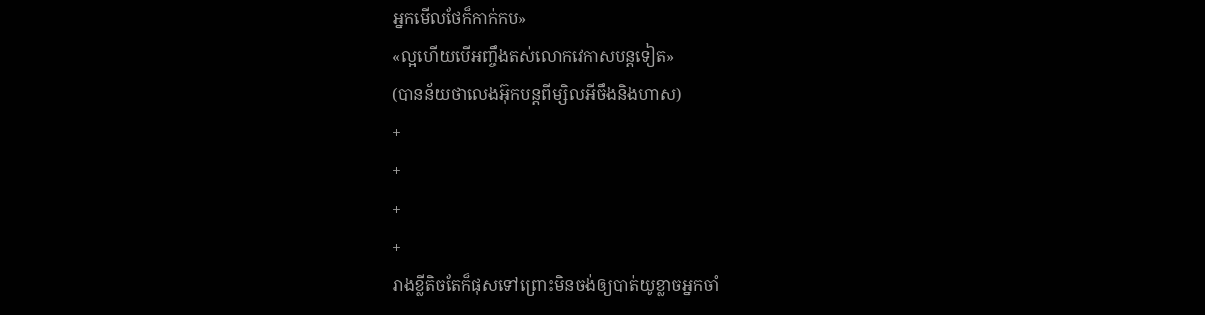អ្នកមើលថែក៏កាក់កប»
«ល្អហើយបើអញ្ចឹងតស់លោកវេកាសបន្តទៀត»
(បានន័យថាលេងអ៊ុកបន្តពីម្សិលអីចឹងនិងហាស)
+
+
+
+
រាងខ្លីតិចតែក៏ផុសទៅព្រោះមិនចង់ឲ្យបាត់យូខ្លាចអ្នកចាំ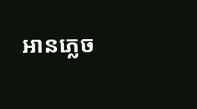អានភ្លេច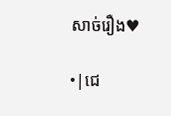សាច់រឿង♥

•|ជេ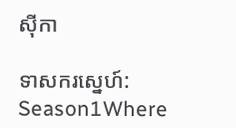សុីកា

ទាសករស្នេហ៍: Season1Where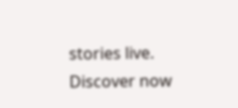stories live. Discover now